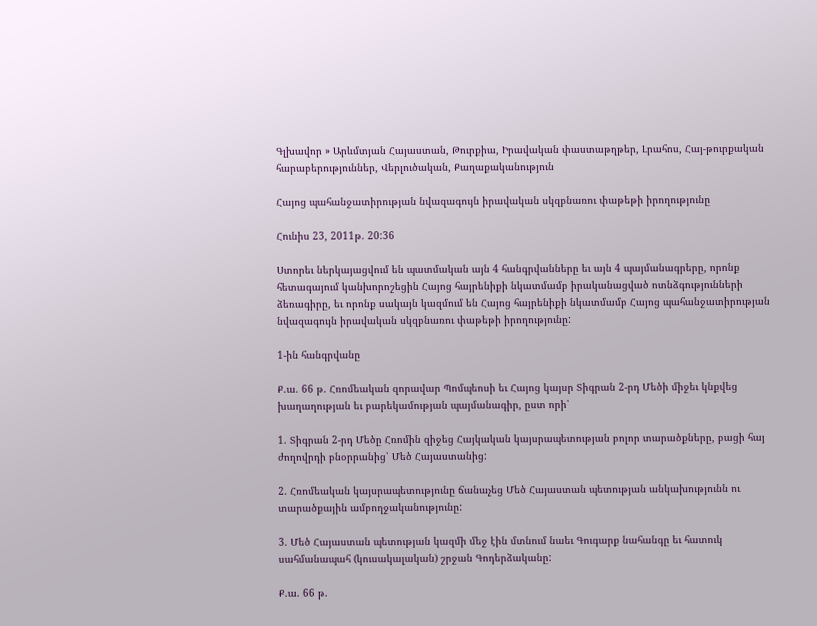Գլխավոր » Արևմտյան Հայաստան, Թուրքիա, Իրավական փաստաթղթեր, Լրահոս, Հայ-թուրքական հարաբերություններ, Վերլուծական, Քաղաքականություն

Հայոց պահանջատիրության նվազագույն իրավական սկզբնառու փաթեթի իրողությունը

Հունիս 23, 2011թ. 20:36

Ստորեւ ներկայացվում են պատմական այն 4 հանգրվանները եւ այն 4 պայմանագրերը, որոնք հետագայում կանխորոշեցին Հայոց հայրենիքի նկատմամբ իրականացված ոտնձգությունների ձեռագիրը, եւ որոնք սակայն կազմում են Հայոց հայրենիքի նկատմամբ Հայոց պահանջատիրության նվազագույն իրավական սկզբնառու փաթեթի իրողությունը:

1-ին հանգրվանը

Ք.ա. 66 թ. Հռոմեական զորավար Պոմպեոսի եւ Հայոց կայսր Տիգրան 2-րդ Մեծի միջեւ կնքվեց խաղաղության եւ բարեկամության պայմանագիր, ըստ որի՝

1. Տիգրան 2-րդ Մեծը Հռոմին զիջեց Հայկական կայսրապետության բոլոր տարածքները, բացի հայ ժողովրդի բնօրրանից՝ Մեծ Հայաստանից:

2. Հռոմեական կայսրապետությունը ճանաչեց Մեծ Հայաստան պետության անկախությունն ու տարածքային ամբողջականությունը:

3. Մեծ Հայաստան պետության կազմի մեջ էին մտնում նաեւ Գուգարք նահանգը եւ հատուկ սահմանապահ (կուսակալական) շրջան Գոդերձականը:

Ք.ա. 66 թ.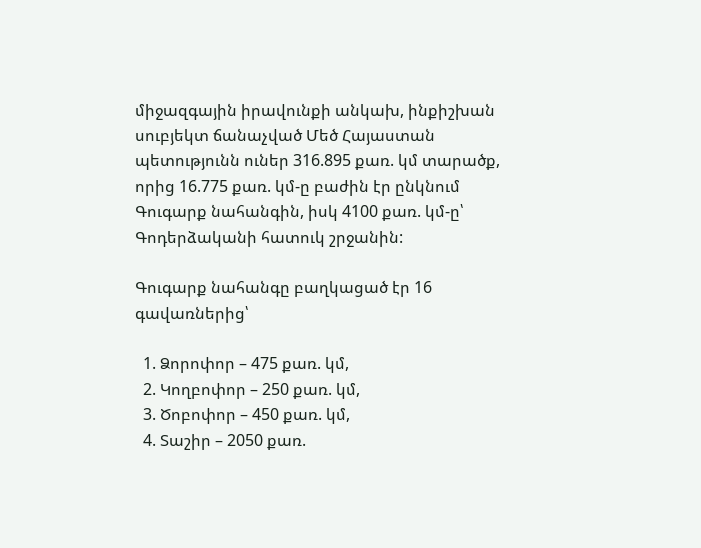միջազգային իրավունքի անկախ, ինքիշխան սուբյեկտ ճանաչված Մեծ Հայաստան պետությունն ուներ 316.895 քառ. կմ տարածք, որից 16.775 քառ. կմ-ը բաժին էր ընկնում Գուգարք նահանգին, իսկ 4100 քառ. կմ-ը՝ Գոդերձականի հատուկ շրջանին:

Գուգարք նահանգը բաղկացած էր 16 գավառներից՝

  1. Ձորոփոր – 475 քառ. կմ,
  2. Կողբոփոր – 250 քառ. կմ,
  3. Ծոբոփոր – 450 քառ. կմ,
  4. Տաշիր – 2050 քառ.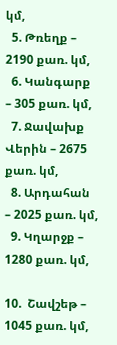կմ,
  5. Թռեղք – 2190 քառ. կմ,
  6. Կանգարք – 305 քառ. կմ,
  7. Ջավախք Վերին – 2675 քառ. կմ,
  8. Արդահան – 2025 քառ. կմ,
  9. Կղարջք – 1280 քառ. կմ,

10.  Շավշեթ – 1045 քառ. կմ,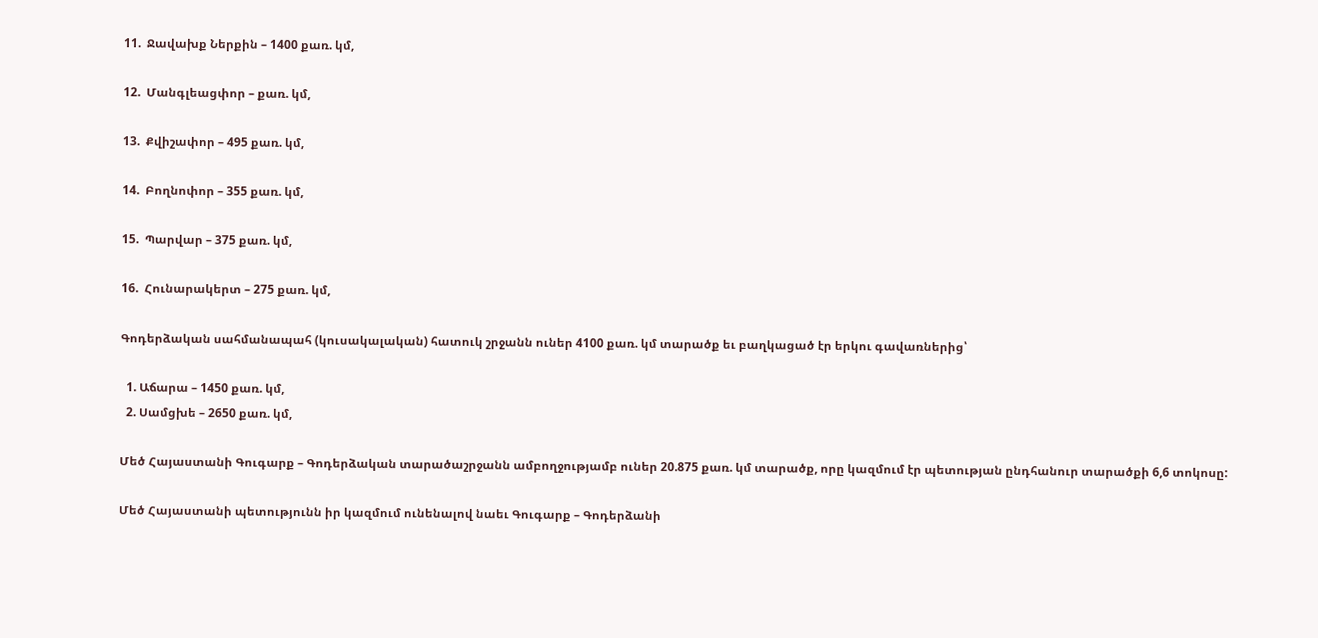11.  Ջավախք Ներքին – 1400 քառ. կմ,

12.  Մանգլեացփոր – քառ. կմ,

13.  Քվիշափոր – 495 քառ. կմ,

14.  Բողնոփոր – 355 քառ. կմ,

15.  Պարվար – 375 քառ. կմ,

16.  Հունարակերտ – 275 քառ. կմ,

Գոդերձական սահմանապահ (կուսակալական) հատուկ շրջանն ուներ 4100 քառ. կմ տարածք եւ բաղկացած էր երկու գավառներից՝

  1. Աճարա – 1450 քառ. կմ,
  2. Սամցխե – 2650 քառ. կմ,

Մեծ Հայաստանի Գուգարք – Գոդերձական տարածաշրջանն ամբողջությամբ ուներ 20.875 քառ. կմ տարածք, որը կազմում էր պետության ընդհանուր տարածքի 6,6 տոկոսը:

Մեծ Հայաստանի պետությունն իր կազմում ունենալով նաեւ Գուգարք – Գոդերձանի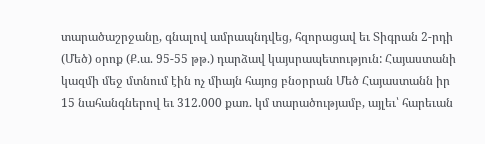տարածաշրջանը, գնալով ամրապնդվեց, հզորացավ եւ Տիգրան 2-րդի (Մեծ) օրոք (Ք.ա. 95-55 թթ.) դարձավ կայսրապետություն: Հայաստանի կազմի մեջ մտնում էին ոչ միայն հայոց բնօրրան Մեծ Հայաստանն իր 15 նահանգներով եւ 312.000 քառ. կմ տարածությամբ, այլեւ՝ հարեւան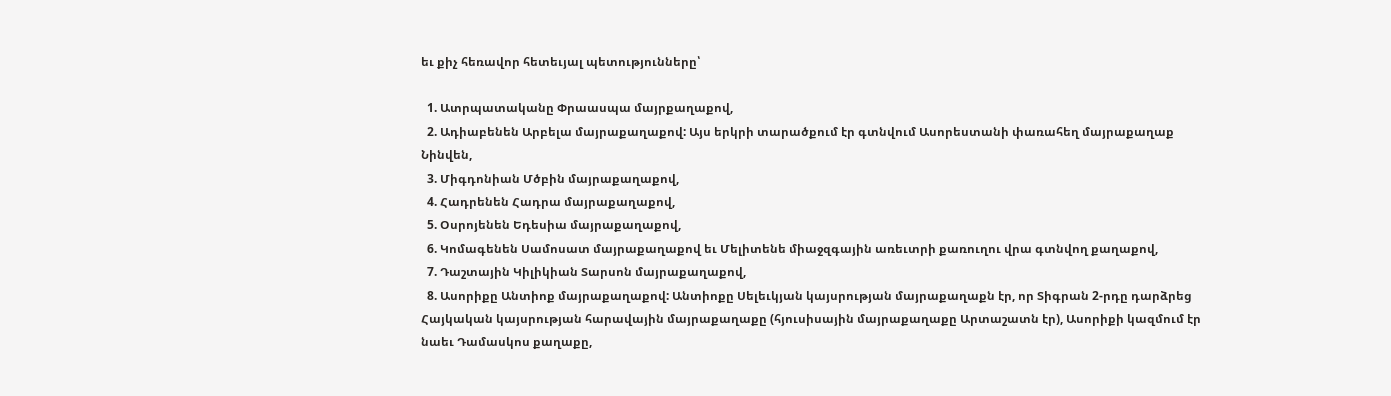եւ քիչ հեռավոր հետեւյալ պետությունները՝

  1. Ատրպատականը Փրաասպա մայրքաղաքով,
  2. Ադիաբենեն Արբելա մայրաքաղաքով: Այս երկրի տարածքում էր գտնվում Ասորեստանի փառահեղ մայրաքաղաք Նինվեն,
  3. Միգդոնիան Մծբին մայրաքաղաքով,
  4. Հադրենեն Հադրա մայրաքաղաքով,
  5. Օսրոյենեն Եդեսիա մայրաքաղաքով,
  6. Կոմագենեն Սամոսատ մայրաքաղաքով եւ Մելիտենե միաջզգային առեւտրի քառուղու վրա գտնվող քաղաքով,
  7. Դաշտային Կիլիկիան Տարսոն մայրաքաղաքով,
  8. Ասորիքը Անտիոք մայրաքաղաքով: Անտիոքը Սելեւկյան կայսրության մայրաքաղաքն էր, որ Տիգրան 2-րդը դարձրեց Հայկական կայսրության հարավային մայրաքաղաքը (հյուսիսային մայրաքաղաքը Արտաշատն էր), Ասորիքի կազմում էր նաեւ Դամասկոս քաղաքը,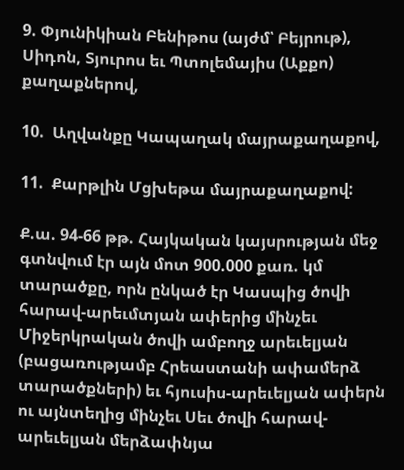9. Փյունիկիան Բենիթոս (այժմ՝ Բեյրութ), Սիդոն, Տյուրոս եւ Պտոլեմայիս (Աքքո) քաղաքներով,

10.  Աղվանքը Կապաղակ մայրաքաղաքով,

11.  Քարթլին Մցխեթա մայրաքաղաքով:

Ք.ա. 94-66 թթ. Հայկական կայսրության մեջ գտնվում էր այն մոտ 900.000 քառ. կմ տարածքը, որն ընկած էր Կասպից ծովի հարավ-արեւմտյան ափերից մինչեւ Միջերկրական ծովի ամբողջ արեւելյան (բացառությամբ Հրեաստանի ափամերձ տարածքների) եւ հյուսիս-արեւելյան ափերն ու այնտեղից մինչեւ Սեւ ծովի հարավ-արեւելյան մերձափնյա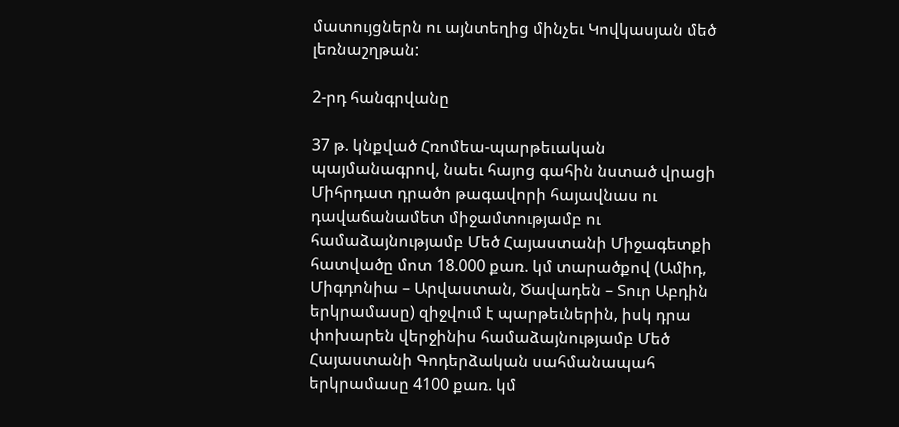մատույցներն ու այնտեղից մինչեւ Կովկասյան մեծ լեռնաշղթան:

2-րդ հանգրվանը

37 թ. կնքված Հռոմեա-պարթեւական պայմանագրով, նաեւ հայոց գահին նստած վրացի Միհրդատ դրածո թագավորի հայավնաս ու դավաճանամետ միջամտությամբ ու համաձայնությամբ Մեծ Հայաստանի Միջագետքի հատվածը մոտ 18.000 քառ. կմ տարածքով (Ամիդ, Միգդոնիա – Արվաստան, Ծավադեն – Տուր Աբդին երկրամասը) զիջվում է պարթեւներին, իսկ դրա փոխարեն վերջինիս համաձայնությամբ Մեծ Հայաստանի Գոդերձական սահմանապահ երկրամասը 4100 քառ. կմ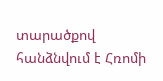տարածքով հանձնվում է Հռոմի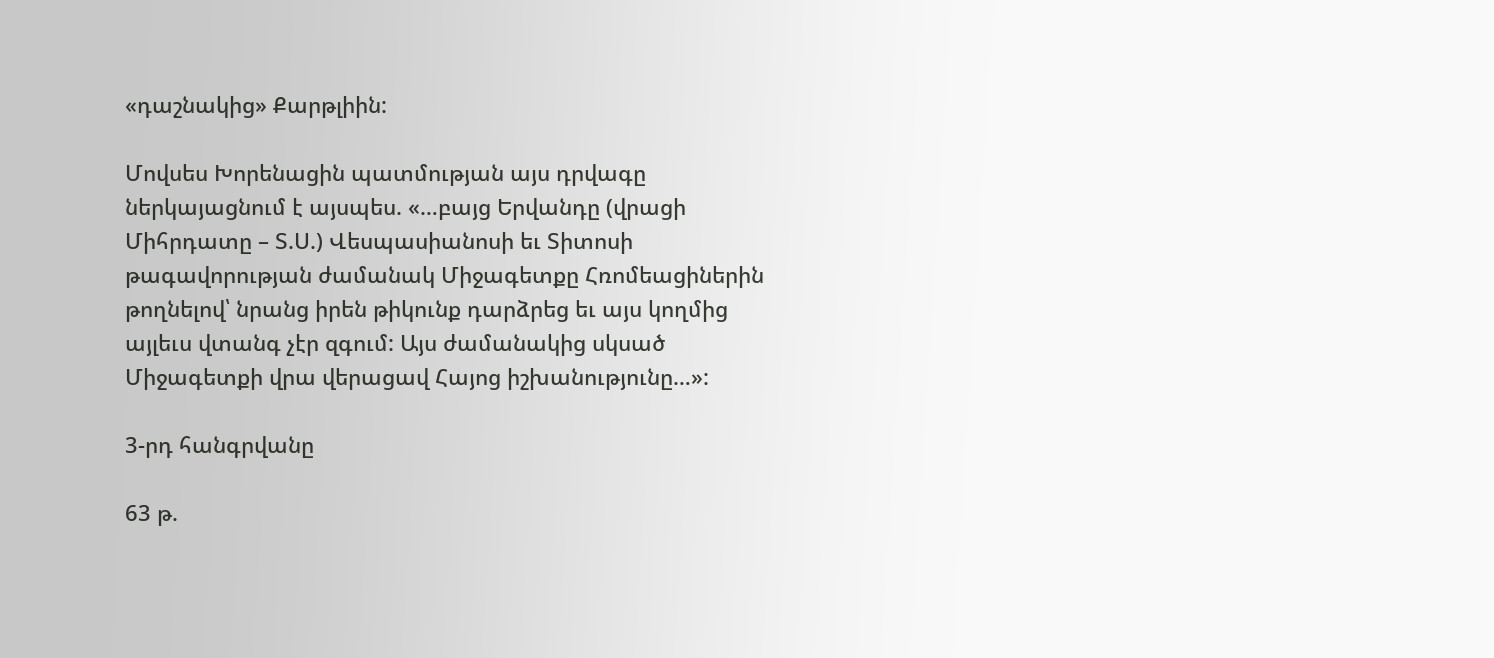«դաշնակից» Քարթլիին:

Մովսես Խորենացին պատմության այս դրվագը ներկայացնում է այսպես. «…բայց Երվանդը (վրացի Միհրդատը – Տ.Ս.) Վեսպասիանոսի եւ Տիտոսի թագավորության ժամանակ Միջագետքը Հռոմեացիներին թողնելով՝ նրանց իրեն թիկունք դարձրեց եւ այս կողմից այլեւս վտանգ չէր զգում: Այս ժամանակից սկսած Միջագետքի վրա վերացավ Հայոց իշխանությունը…»:

3-րդ հանգրվանը

63 թ.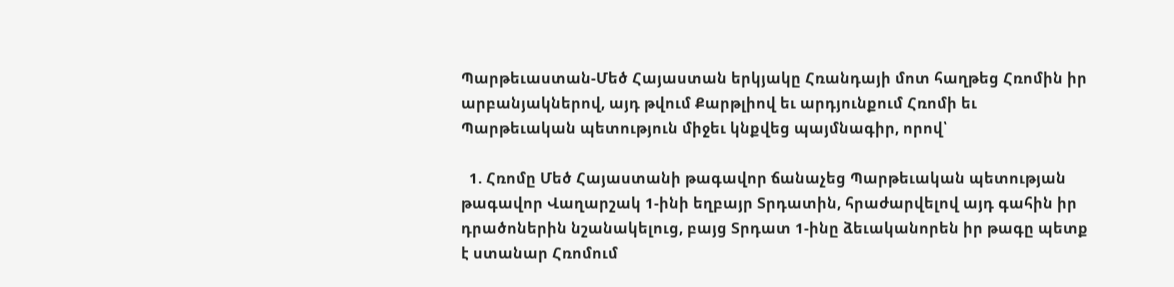Պարթեւաստան-Մեծ Հայաստան երկյակը Հռանդայի մոտ հաղթեց Հռոմին իր արբանյակներով, այդ թվում Քարթլիով եւ արդյունքում Հռոմի եւ Պարթեւական պետություն միջեւ կնքվեց պայմնագիր, որով՝

  1. Հռոմը Մեծ Հայաստանի թագավոր ճանաչեց Պարթեւական պետության թագավոր Վաղարշակ 1-ինի եղբայր Տրդատին, հրաժարվելով այդ գահին իր դրածոներին նշանակելուց, բայց Տրդատ 1-ինը ձեւականորեն իր թագը պետք է ստանար Հռոմում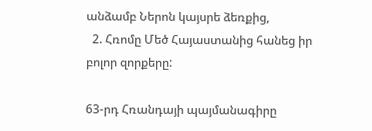անձամբ Ներոն կայսրե ձեռքից,
  2. Հռոմը Մեծ Հայաստանից հանեց իր բոլոր զորքերը:

63-րդ Հռանդայի պայմանագիրը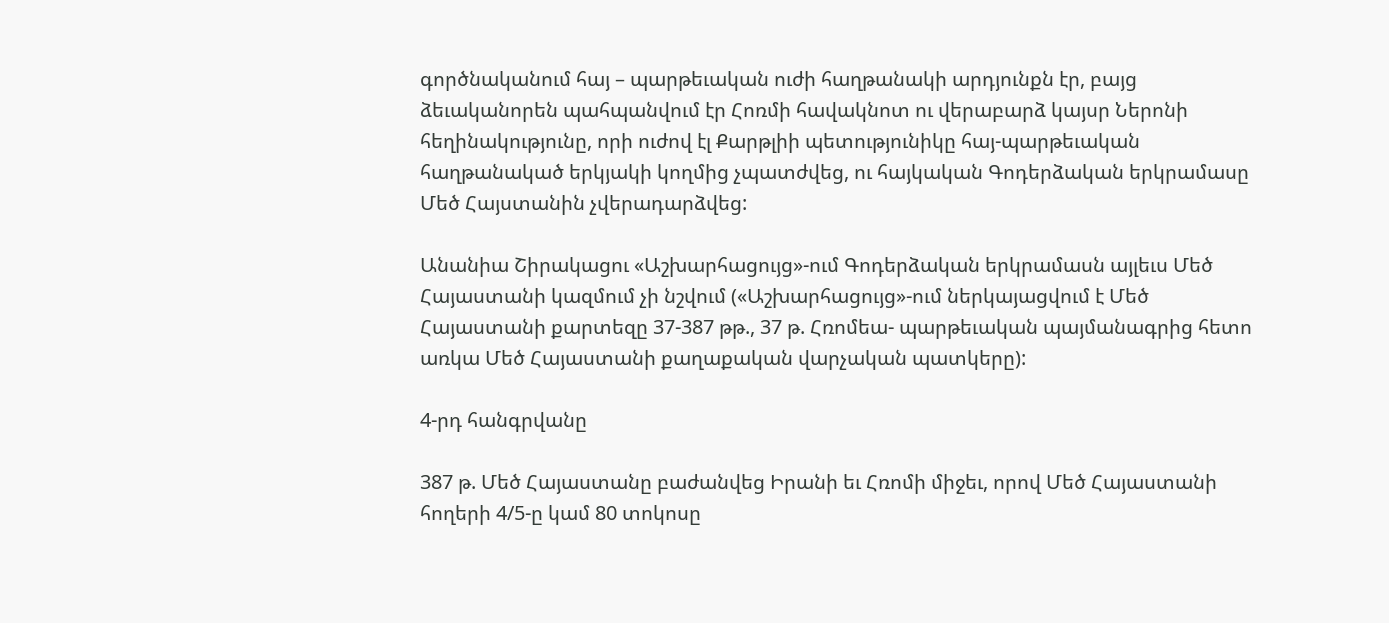գործնականում հայ – պարթեւական ուժի հաղթանակի արդյունքն էր, բայց ձեւականորեն պահպանվում էր Հոռմի հավակնոտ ու վերաբարձ կայսր Ներոնի հեղինակությունը, որի ուժով էլ Քարթլիի պետությունիկը հայ-պարթեւական հաղթանակած երկյակի կողմից չպատժվեց, ու հայկական Գոդերձական երկրամասը Մեծ Հայստանին չվերադարձվեց:

Անանիա Շիրակացու «Աշխարհացույց»-ում Գոդերձական երկրամասն այլեւս Մեծ Հայաստանի կազմում չի նշվում («Աշխարհացույց»-ում ներկայացվում է Մեծ Հայաստանի քարտեզը 37-387 թթ., 37 թ. Հռոմեա- պարթեւական պայմանագրից հետո առկա Մեծ Հայաստանի քաղաքական վարչական պատկերը):

4-րդ հանգրվանը

387 թ. Մեծ Հայաստանը բաժանվեց Իրանի եւ Հռոմի միջեւ, որով Մեծ Հայաստանի հողերի 4/5-ը կամ 80 տոկոսը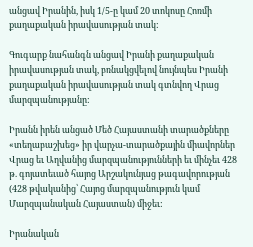անցավ Իրանին, իսկ 1/5-ը կամ 20 տոկոսը Հոռմի քաղաքական իրավասության տակ:

Գուգարք նահանգն անցավ Իրանի քաղաքական իրավասության տակ, բռնակցվելով նույնպես Իրանի քաղաքական իրավասության տակ գտնվող Վրաց մարզպանությանը:

Իրանն իրեն անցած Մեծ Հայաստանի տարածքները «տեղաբաշխեց» իր վարչա-տարածքային միավորներ Վրաց եւ Աղվանից մարզպանությունների եւ մինչեւ 428 թ. գոյատեւած հայոց Արշակունյաց թագավորության (428 թվականից՝ Հայոց մարզպանություն կամ Մարզպանական Հայաստան) միջեւ:

Իրանական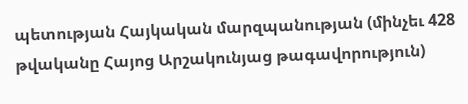պետության Հայկական մարզպանության (մինչեւ 428 թվականը Հայոց Արշակունյաց թագավորություն)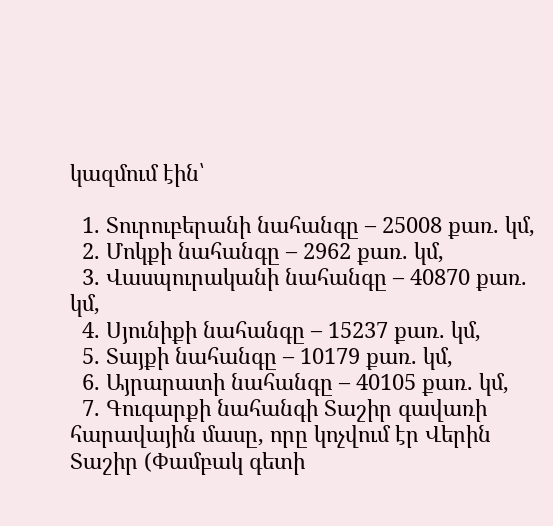կազմում էին՝

  1. Տուրուբերանի նահանգը – 25008 քառ. կմ,
  2. Մոկքի նահանգը – 2962 քառ. կմ,
  3. Վասպուրականի նահանգը – 40870 քառ. կմ,
  4. Սյունիքի նահանգը – 15237 քառ. կմ,
  5. Տայքի նահանգը – 10179 քառ. կմ,
  6. Այրարատի նահանգը – 40105 քառ. կմ,
  7. Գուգարքի նահանգի Տաշիր գավառի հարավային մասը, որը կոչվում էր Վերին Տաշիր (Փամբակ գետի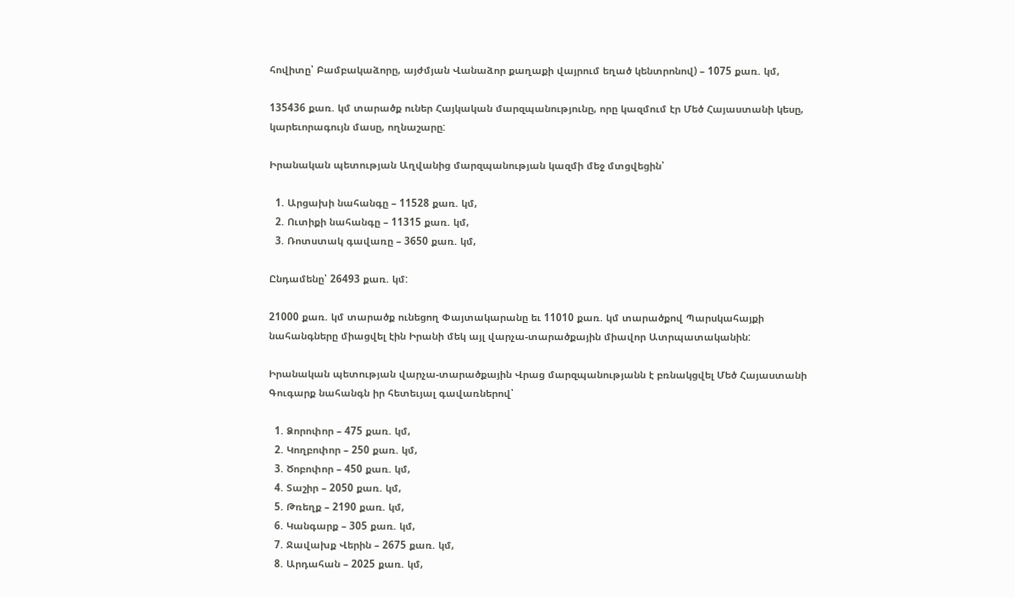հովիտը՝ Բամբակաձորը, այժմյան Վանաձոր քաղաքի վայրում եղած կենտրոնով) – 1075 քառ. կմ,

135436 քառ. կմ տարածք ուներ Հայկական մարզպանությունը, որը կազմում էր Մեծ Հայաստանի կեսը, կարեւորագույն մասը, ողնաշարը:

Իրանական պետության Աղվանից մարզպանության կազմի մեջ մտցվեցին՝

  1. Արցախի նահանգը – 11528 քառ. կմ,
  2. Ուտիքի նահանգը – 11315 քառ. կմ,
  3. Ռոտստակ գավառը – 3650 քառ. կմ,

Ընդամենը՝ 26493 քառ. կմ:

21000 քառ. կմ տարածք ունեցող Փայտակարանը եւ 11010 քառ. կմ տարածքով Պարսկահայքի նահանգները միացվել էին Իրանի մեկ այլ վարչա-տարածքային միավոր Ատրպատականին:

Իրանական պետության վարչա-տարածքային Վրաց մարզպանությանն է բռնակցվել Մեծ Հայաստանի Գուգարք նահանգն իր հետեւյալ գավառներով՝

  1. Ձորոփոր – 475 քառ. կմ,
  2. Կողբոփոր – 250 քառ. կմ,
  3. Ծոբոփոր – 450 քառ. կմ,
  4. Տաշիր – 2050 քառ. կմ,
  5. Թռեղք – 2190 քառ. կմ,
  6. Կանգարք – 305 քառ. կմ,
  7. Ջավախք Վերին – 2675 քառ. կմ,
  8. Արդահան – 2025 քառ. կմ,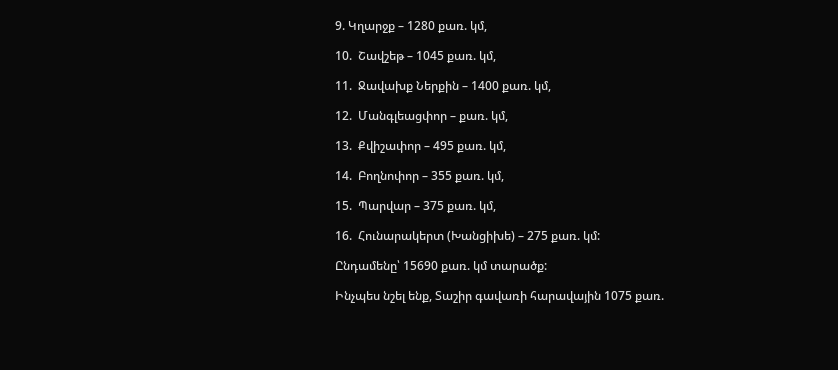9. Կղարջք – 1280 քառ. կմ,

10.  Շավշեթ – 1045 քառ. կմ,

11.  Ջավախք Ներքին – 1400 քառ. կմ,

12.  Մանգլեացփոր – քառ. կմ,

13.  Քվիշափոր – 495 քառ. կմ,

14.  Բողնոփոր – 355 քառ. կմ,

15.  Պարվար – 375 քառ. կմ,

16.  Հունարակերտ (Խանցիխե) – 275 քառ. կմ:

Ընդամենը՝ 15690 քառ. կմ տարածք:

Ինչպես նշել ենք, Տաշիր գավառի հարավային 1075 քառ.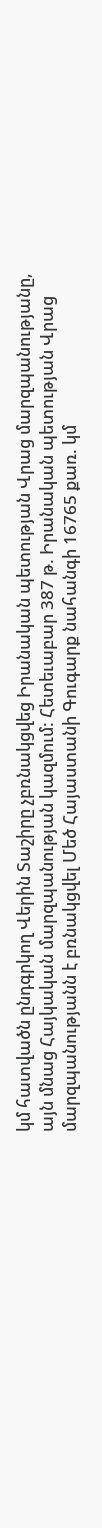կմ հատվածն ընդգրկող Վերին Տաշիրը չբռնակցվեց Իրանական պետության Վրաց մարզպանությանը, այն մնաց Հայկական մարզպանության կազմում: Հետեւաբար 387 թ. Իրանական պետության Վրաց մարզպանությանն է բռնակցվել Մեծ Հայաստանի Գուգարք նահանգի 16765 քառ. կմ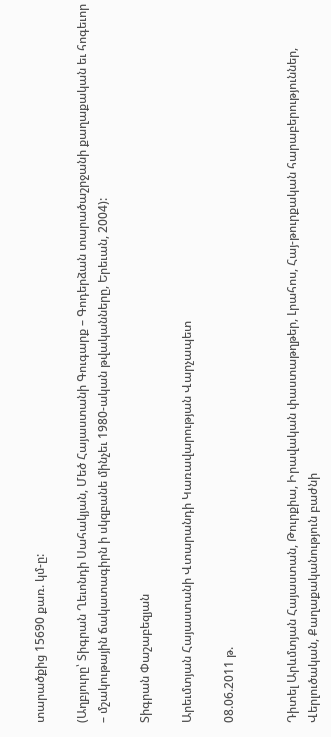տարածքից 15690 քառ. կմ-ը:

(Աղբյուրը՝ Տիգրան Ղեւոնդի Սահակյան, Մեծ Հայաստանի Գուգարք – Գոդերձան տարածաշրջանի քաղաքական եւ հոգեւոր – մշակութային ճակատագիրն ի սկզբանե մինչեւ 1980-ական թվականները, Երեւան, 2004):

Տիգրան Փաշաբեզյան

Արեւմտյան Հայաստանի Վտարանդի Կառավարության Վարչապետ

08.06.2011 թ.


Դիտել Արևմտյան Հայաստան, Թուրքիա, Իրավական փաստաթղթեր, Լրահոս, Հայ-թուրքական հարաբերություններ, Վերլուծական, Քաղաքականություն բաժնի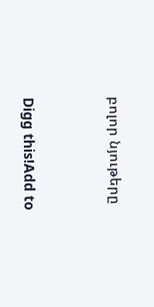բոլոր նյութերը



Digg this!Add to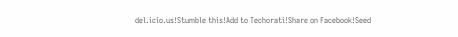del.icio.us!Stumble this!Add to Techorati!Share on Facebook!Seed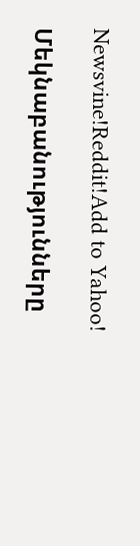Newsvine!Reddit!Add to Yahoo!

Մեկնաբանությունները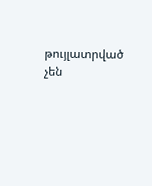թույլատրված չեն